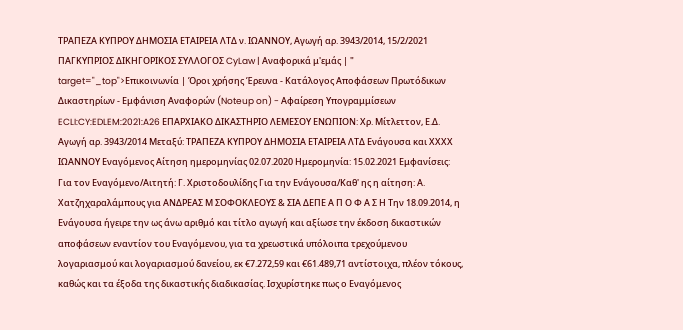ΤΡΑΠΕΖΑ ΚΥΠΡΟΥ ΔΗΜΟΣΙΑ ΕΤΑΙΡΕΙΑ ΛΤΔ ν. ΙΩΑΝΝΟΥ, Αγωγή αρ. 3943/2014, 15/2/2021 ΠΑΓΚΥΠΡΙΟΣ ΔΙΚΗΓΟΡΙΚΟΣ ΣΥΛΛΟΓΟΣ CyLaw | Αναφορικά μ'εμάς | " target="_top">Επικοινωνία | Όροι χρήσης Έρευνα - Κατάλογος Αποφάσεων Πρωτόδικων Δικαστηρίων - Εμφάνιση Αναφορών (Noteup on) - Αφαίρεση Υπογραμμίσεων ECLI:CY:EDLEM:2021:A26 ΕΠΑΡΧΙΑΚΟ ΔΙΚΑΣΤΗΡΙΟ ΛΕΜΕΣΟΥ ΕΝΩΠΙΟΝ: Χρ. Μίτλεττον, Ε.Δ. Αγωγή αρ. 3943/2014 Μεταξύ: ΤΡΑΠΕΖΑ ΚΥΠΡΟΥ ΔΗΜΟΣΙΑ ΕΤΑΙΡΕΙΑ ΛΤΔ Ενάγουσα και ΧΧΧΧ ΙΩΑΝΝΟΥ Εναγόμενος Αίτηση ημερομηνίας 02.07.2020 Ημερομηνία: 15.02.2021 Εμφανίσεις: Για τον Εναγόμενο/Αιτητή: Γ. Χριστοδουλίδης Για την Ενάγουσα/Καθ' ης η αίτηση: Α. Χατζηχαραλάμπους για ΑΝΔΡΕΑΣ Μ ΣΟΦΟΚΛΕΟΥΣ & ΣΙΑ ΔΕΠΕ Α Π Ο Φ Α Σ Η Την 18.09.2014, η Ενάγουσα ήγειρε την ως άνω αριθμό και τίτλο αγωγή και αξίωσε την έκδοση δικαστικών αποφάσεων εναντίον του Εναγόμενου, για τα χρεωστικά υπόλοιπα τρεχούμενου λογαριασμού και λογαριασμού δανείου, εκ €7.272,59 και €61.489,71 αντίστοιχα, πλέον τόκους, καθώς και τα έξοδα της δικαστικής διαδικασίας. Ισχυρίστηκε πως ο Εναγόμενος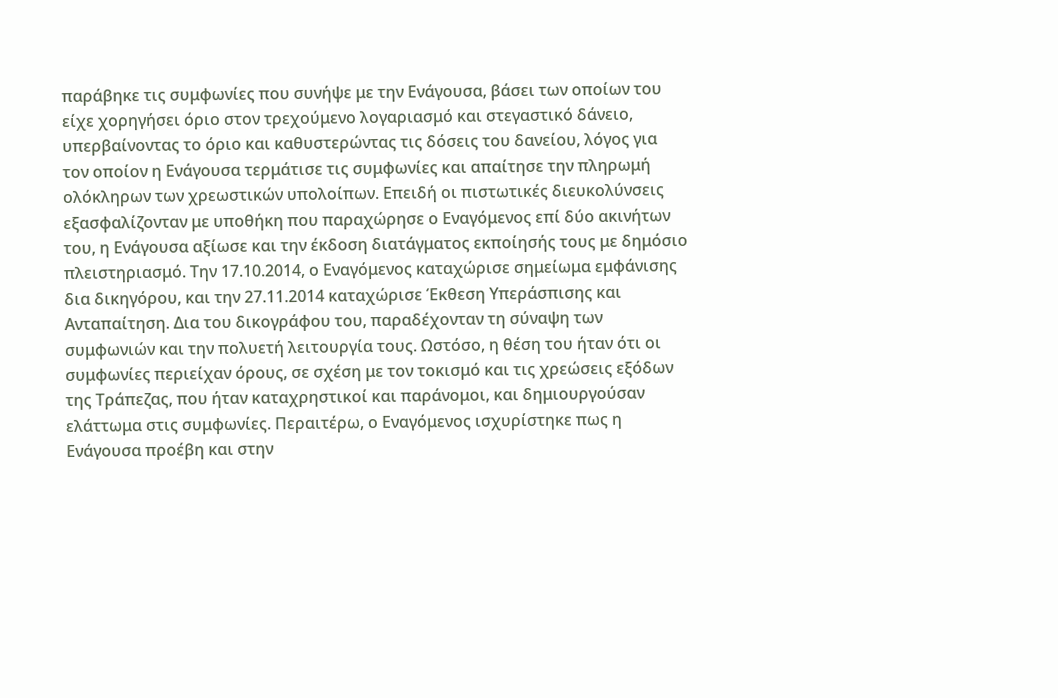παράβηκε τις συμφωνίες που συνήψε με την Ενάγουσα, βάσει των οποίων του είχε χορηγήσει όριο στον τρεχούμενο λογαριασμό και στεγαστικό δάνειο, υπερβαίνοντας το όριο και καθυστερώντας τις δόσεις του δανείου, λόγος για τον οποίον η Ενάγουσα τερμάτισε τις συμφωνίες και απαίτησε την πληρωμή ολόκληρων των χρεωστικών υπολοίπων. Επειδή οι πιστωτικές διευκολύνσεις εξασφαλίζονταν με υποθήκη που παραχώρησε ο Εναγόμενος επί δύο ακινήτων του, η Ενάγουσα αξίωσε και την έκδοση διατάγματος εκποίησής τους με δημόσιο πλειστηριασμό. Την 17.10.2014, ο Εναγόμενος καταχώρισε σημείωμα εμφάνισης δια δικηγόρου, και την 27.11.2014 καταχώρισε Έκθεση Υπεράσπισης και Ανταπαίτηση. Δια του δικογράφου του, παραδέχονταν τη σύναψη των συμφωνιών και την πολυετή λειτουργία τους. Ωστόσο, η θέση του ήταν ότι οι συμφωνίες περιείχαν όρους, σε σχέση με τον τοκισμό και τις χρεώσεις εξόδων της Τράπεζας, που ήταν καταχρηστικοί και παράνομοι, και δημιουργούσαν ελάττωμα στις συμφωνίες. Περαιτέρω, ο Εναγόμενος ισχυρίστηκε πως η Ενάγουσα προέβη και στην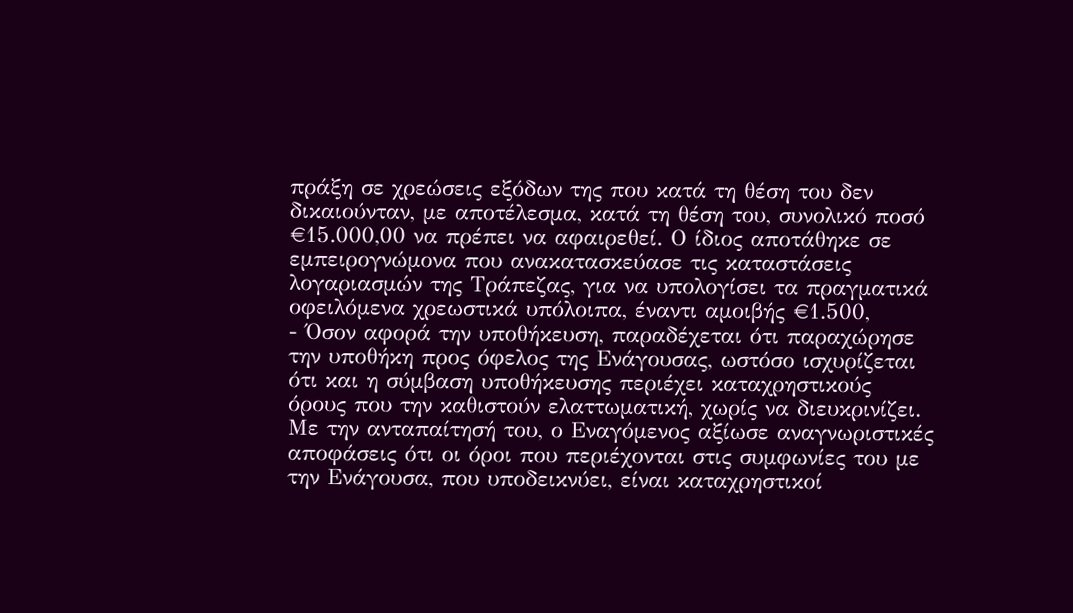πράξη σε χρεώσεις εξόδων της που κατά τη θέση του δεν δικαιούνταν, με αποτέλεσμα, κατά τη θέση του, συνολικό ποσό €15.000,00 να πρέπει να αφαιρεθεί. Ο ίδιος αποτάθηκε σε εμπειρογνώμονα που ανακατασκεύασε τις καταστάσεις λογαριασμών της Τράπεζας, για να υπολογίσει τα πραγματικά οφειλόμενα χρεωστικά υπόλοιπα, έναντι αμοιβής €1.500,
- Όσον αφορά την υποθήκευση, παραδέχεται ότι παραχώρησε την υποθήκη προς όφελος της Ενάγουσας, ωστόσο ισχυρίζεται ότι και η σύμβαση υποθήκευσης περιέχει καταχρηστικούς όρους που την καθιστούν ελαττωματική, χωρίς να διευκρινίζει. Με την ανταπαίτησή του, ο Εναγόμενος αξίωσε αναγνωριστικές αποφάσεις ότι οι όροι που περιέχονται στις συμφωνίες του με την Ενάγουσα, που υποδεικνύει, είναι καταχρηστικοί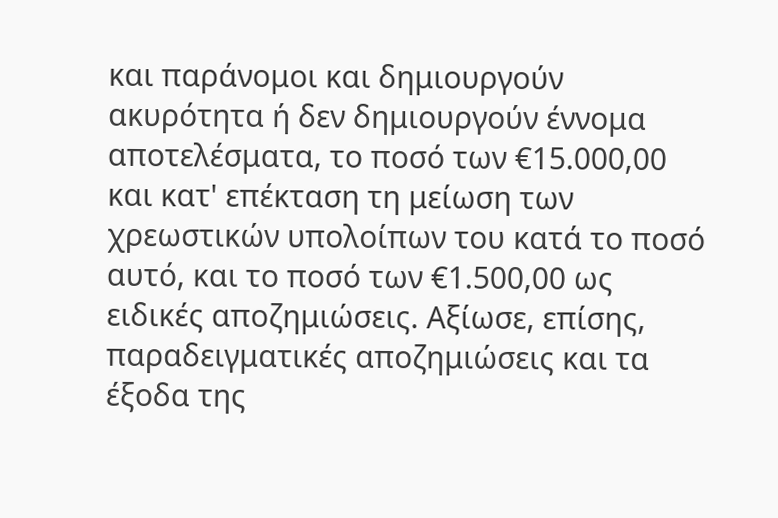και παράνομοι και δημιουργούν ακυρότητα ή δεν δημιουργούν έννομα αποτελέσματα, το ποσό των €15.000,00 και κατ' επέκταση τη μείωση των χρεωστικών υπολοίπων του κατά το ποσό αυτό, και το ποσό των €1.500,00 ως ειδικές αποζημιώσεις. Αξίωσε, επίσης, παραδειγματικές αποζημιώσεις και τα έξοδα της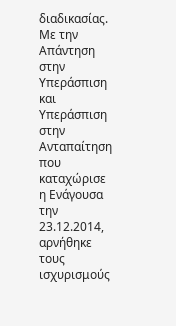διαδικασίας. Με την Απάντηση στην Υπεράσπιση και Υπεράσπιση στην Ανταπαίτηση που καταχώρισε η Ενάγουσα την 23.12.2014, αρνήθηκε τους ισχυρισμούς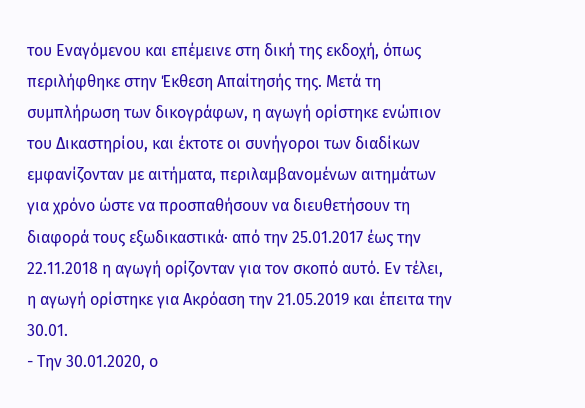του Εναγόμενου και επέμεινε στη δική της εκδοχή, όπως περιλήφθηκε στην Έκθεση Απαίτησής της. Μετά τη συμπλήρωση των δικογράφων, η αγωγή ορίστηκε ενώπιον του Δικαστηρίου, και έκτοτε οι συνήγοροι των διαδίκων εμφανίζονταν με αιτήματα, περιλαμβανομένων αιτημάτων για χρόνο ώστε να προσπαθήσουν να διευθετήσουν τη διαφορά τους εξωδικαστικά· από την 25.01.2017 έως την 22.11.2018 η αγωγή ορίζονταν για τον σκοπό αυτό. Εν τέλει, η αγωγή ορίστηκε για Ακρόαση την 21.05.2019 και έπειτα την 30.01.
- Την 30.01.2020, ο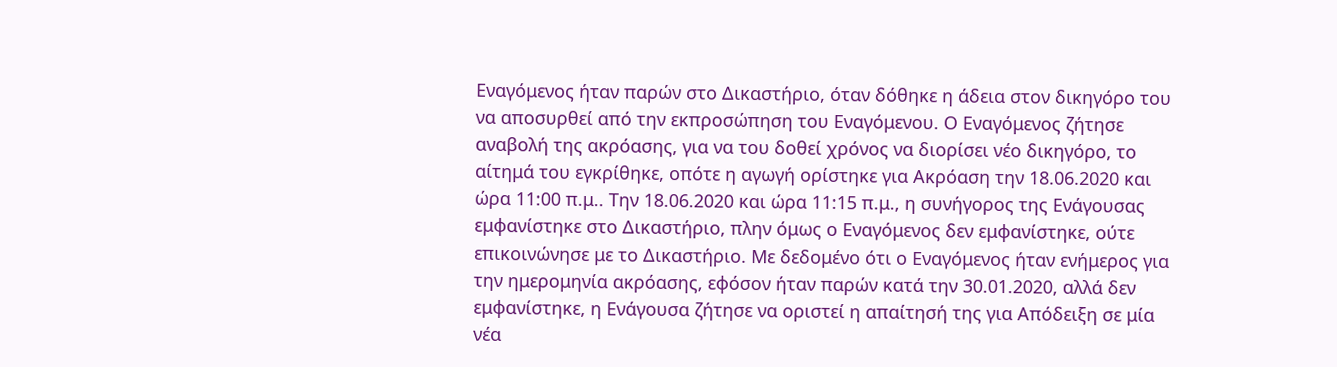Εναγόμενος ήταν παρών στο Δικαστήριο, όταν δόθηκε η άδεια στον δικηγόρο του να αποσυρθεί από την εκπροσώπηση του Εναγόμενου. Ο Εναγόμενος ζήτησε αναβολή της ακρόασης, για να του δοθεί χρόνος να διορίσει νέο δικηγόρο, το αίτημά του εγκρίθηκε, οπότε η αγωγή ορίστηκε για Ακρόαση την 18.06.2020 και ώρα 11:00 π.μ.. Την 18.06.2020 και ώρα 11:15 π.μ., η συνήγορος της Ενάγουσας εμφανίστηκε στο Δικαστήριο, πλην όμως ο Εναγόμενος δεν εμφανίστηκε, ούτε επικοινώνησε με το Δικαστήριο. Με δεδομένο ότι ο Εναγόμενος ήταν ενήμερος για την ημερομηνία ακρόασης, εφόσον ήταν παρών κατά την 30.01.2020, αλλά δεν εμφανίστηκε, η Ενάγουσα ζήτησε να οριστεί η απαίτησή της για Απόδειξη σε μία νέα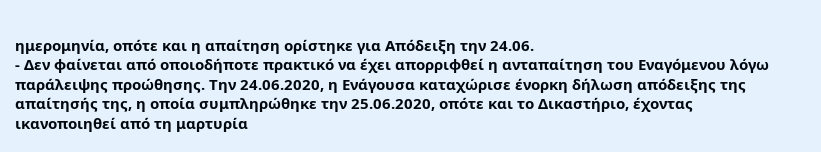ημερομηνία, οπότε και η απαίτηση ορίστηκε για Απόδειξη την 24.06.
- Δεν φαίνεται από οποιοδήποτε πρακτικό να έχει απορριφθεί η ανταπαίτηση του Εναγόμενου λόγω παράλειψης προώθησης. Την 24.06.2020, η Ενάγουσα καταχώρισε ένορκη δήλωση απόδειξης της απαίτησής της, η οποία συμπληρώθηκε την 25.06.2020, οπότε και το Δικαστήριο, έχοντας ικανοποιηθεί από τη μαρτυρία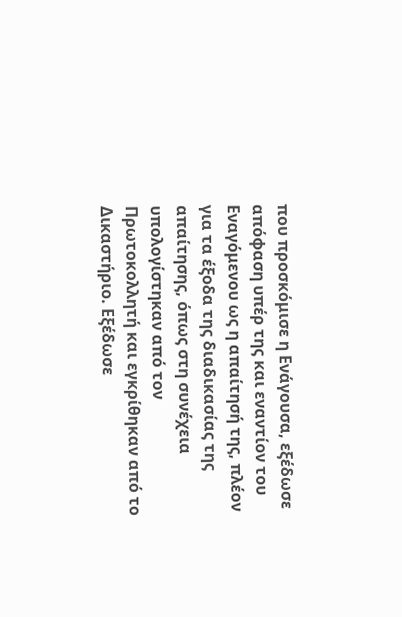που προσκόμισε η Ενάγουσα, εξέδωσε απόφαση υπέρ της και εναντίον του Εναγόμενου ως η απαίτησή της, πλέον για τα έξοδα της διαδικασίας της απαίτησης, όπως στη συνέχεια υπολογίστηκαν από τον Πρωτοκολλητή και εγκρίθηκαν από το Δικαστήριο. Εξέδωσε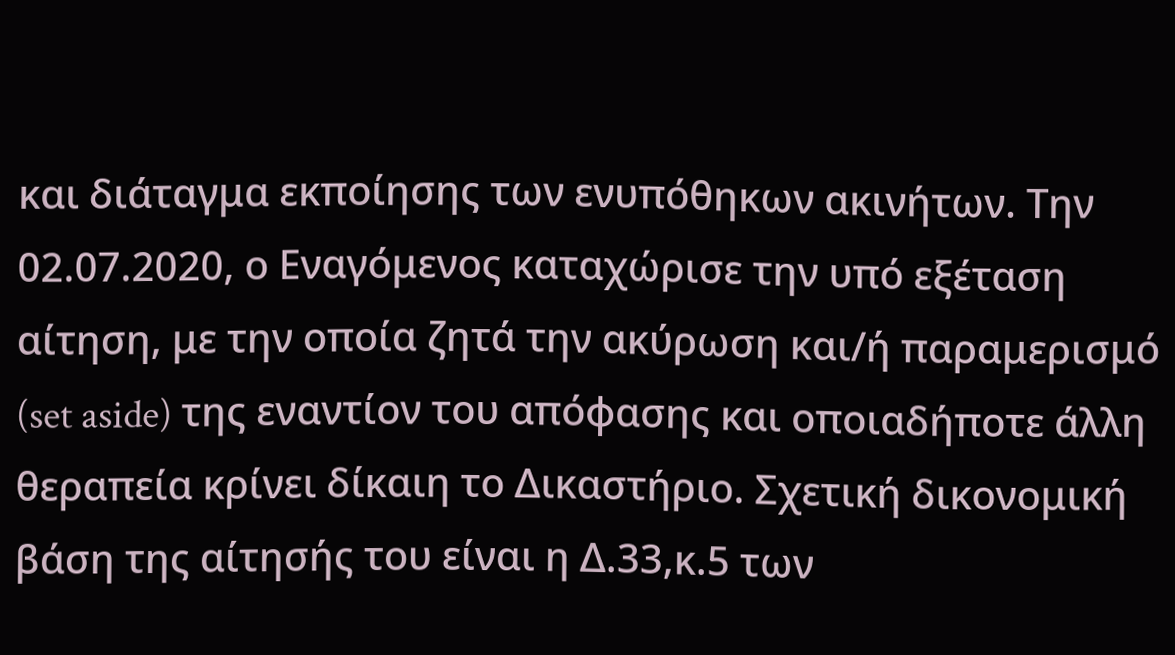και διάταγμα εκποίησης των ενυπόθηκων ακινήτων. Την 02.07.2020, ο Εναγόμενος καταχώρισε την υπό εξέταση αίτηση, με την οποία ζητά την ακύρωση και/ή παραμερισμό (set aside) της εναντίον του απόφασης και οποιαδήποτε άλλη θεραπεία κρίνει δίκαιη το Δικαστήριο. Σχετική δικονομική βάση της αίτησής του είναι η Δ.33,κ.5 των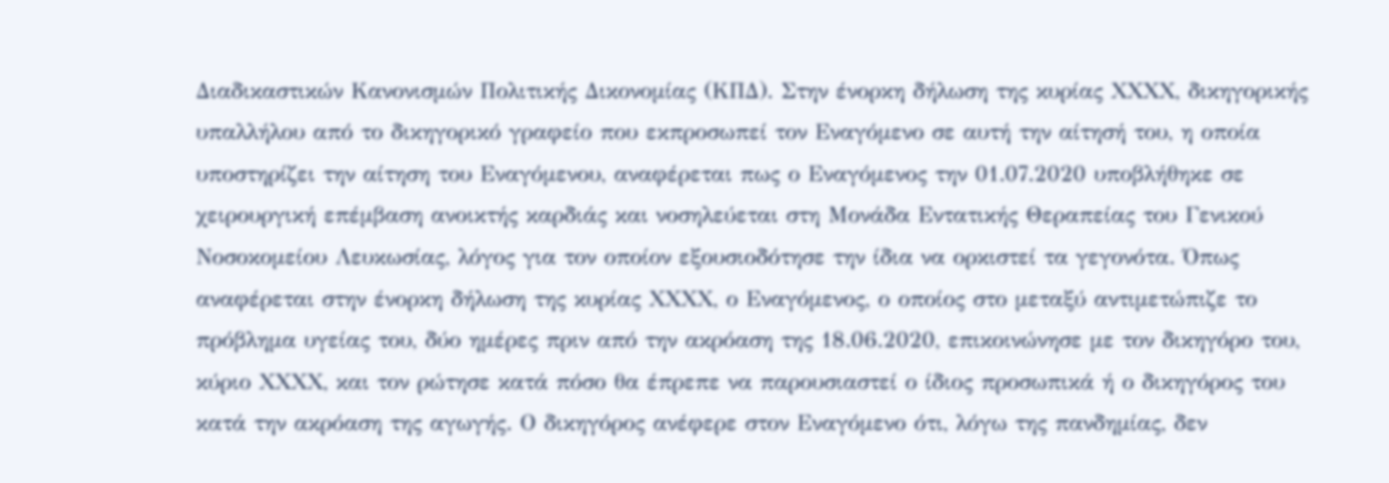Διαδικαστικών Κανονισμών Πολιτικής Δικονομίας (ΚΠΔ). Στην ένορκη δήλωση της κυρίας ΧΧΧΧ, δικηγορικής υπαλλήλου από το δικηγορικό γραφείο που εκπροσωπεί τον Εναγόμενο σε αυτή την αίτησή του, η οποία υποστηρίζει την αίτηση του Εναγόμενου, αναφέρεται πως ο Εναγόμενος την 01.07.2020 υποβλήθηκε σε χειρουργική επέμβαση ανοικτής καρδιάς και νοσηλεύεται στη Μονάδα Εντατικής Θεραπείας του Γενικού Νοσοκομείου Λευκωσίας, λόγος για τον οποίον εξουσιοδότησε την ίδια να ορκιστεί τα γεγονότα. Όπως αναφέρεται στην ένορκη δήλωση της κυρίας ΧΧΧΧ, ο Εναγόμενος, ο οποίος στο μεταξύ αντιμετώπιζε το πρόβλημα υγείας του, δύο ημέρες πριν από την ακρόαση της 18.06.2020, επικοινώνησε με τον δικηγόρο του, κύριο ΧΧΧΧ, και τον ρώτησε κατά πόσο θα έπρεπε να παρουσιαστεί ο ίδιος προσωπικά ή ο δικηγόρος του κατά την ακρόαση της αγωγής. Ο δικηγόρος ανέφερε στον Εναγόμενο ότι, λόγω της πανδημίας, δεν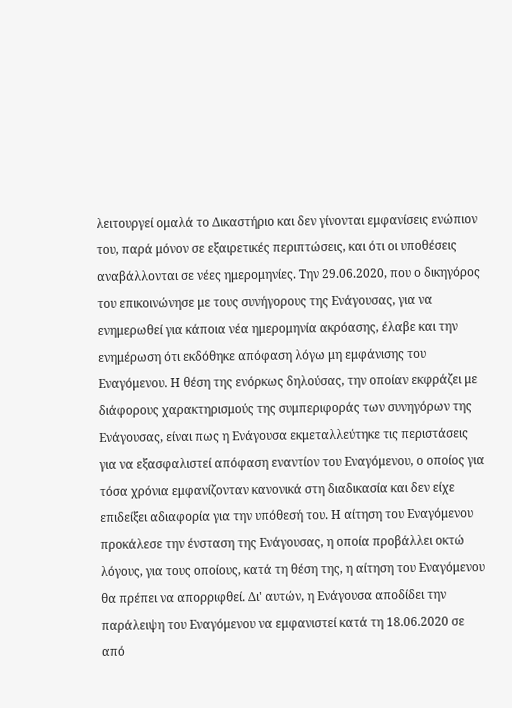λειτουργεί ομαλά το Δικαστήριο και δεν γίνονται εμφανίσεις ενώπιον του, παρά μόνον σε εξαιρετικές περιπτώσεις, και ότι οι υποθέσεις αναβάλλονται σε νέες ημερομηνίες. Την 29.06.2020, που ο δικηγόρος του επικοινώνησε με τους συνήγορους της Ενάγουσας, για να ενημερωθεί για κάποια νέα ημερομηνία ακρόασης, έλαβε και την ενημέρωση ότι εκδόθηκε απόφαση λόγω μη εμφάνισης του Εναγόμενου. Η θέση της ενόρκως δηλούσας, την οποίαν εκφράζει με διάφορους χαρακτηρισμούς της συμπεριφοράς των συνηγόρων της Ενάγουσας, είναι πως η Ενάγουσα εκμεταλλεύτηκε τις περιστάσεις για να εξασφαλιστεί απόφαση εναντίον του Εναγόμενου, ο οποίος για τόσα χρόνια εμφανίζονταν κανονικά στη διαδικασία και δεν είχε επιδείξει αδιαφορία για την υπόθεσή του. Η αίτηση του Εναγόμενου προκάλεσε την ένσταση της Ενάγουσας, η οποία προβάλλει οκτώ λόγους, για τους οποίους, κατά τη θέση της, η αίτηση του Εναγόμενου θα πρέπει να απορριφθεί. Δι' αυτών, η Ενάγουσα αποδίδει την παράλειψη του Εναγόμενου να εμφανιστεί κατά τη 18.06.2020 σε από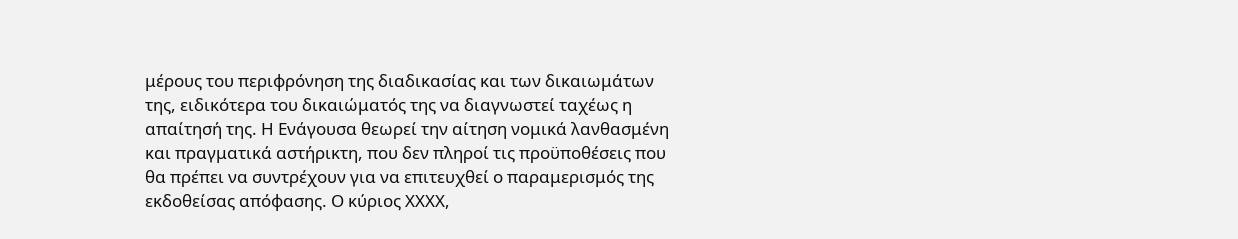μέρους του περιφρόνηση της διαδικασίας και των δικαιωμάτων της, ειδικότερα του δικαιώματός της να διαγνωστεί ταχέως η απαίτησή της. Η Ενάγουσα θεωρεί την αίτηση νομικά λανθασμένη και πραγματικά αστήρικτη, που δεν πληροί τις προϋποθέσεις που θα πρέπει να συντρέχουν για να επιτευχθεί ο παραμερισμός της εκδοθείσας απόφασης. Ο κύριος ΧΧΧΧ,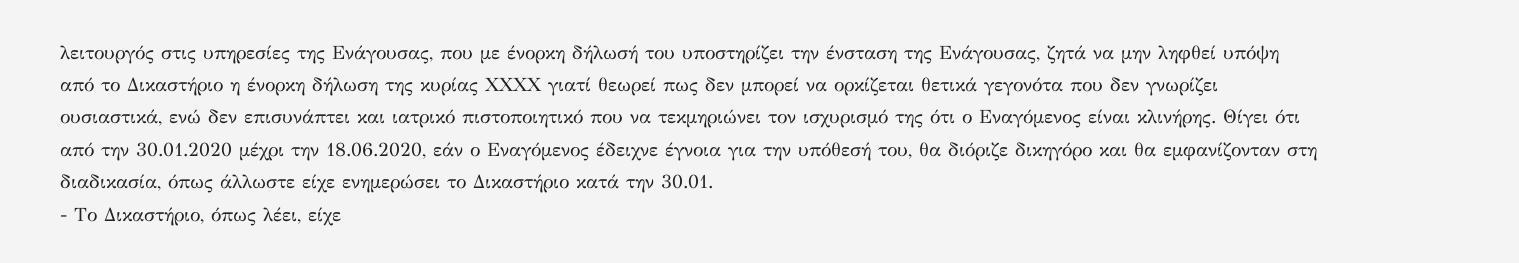λειτουργός στις υπηρεσίες της Ενάγουσας, που με ένορκη δήλωσή του υποστηρίζει την ένσταση της Ενάγουσας, ζητά να μην ληφθεί υπόψη από το Δικαστήριο η ένορκη δήλωση της κυρίας ΧΧΧΧ γιατί θεωρεί πως δεν μπορεί να ορκίζεται θετικά γεγονότα που δεν γνωρίζει ουσιαστικά, ενώ δεν επισυνάπτει και ιατρικό πιστοποιητικό που να τεκμηριώνει τον ισχυρισμό της ότι ο Εναγόμενος είναι κλινήρης. Θίγει ότι από την 30.01.2020 μέχρι την 18.06.2020, εάν ο Εναγόμενος έδειχνε έγνοια για την υπόθεσή του, θα διόριζε δικηγόρο και θα εμφανίζονταν στη διαδικασία, όπως άλλωστε είχε ενημερώσει το Δικαστήριο κατά την 30.01.
- Το Δικαστήριο, όπως λέει, είχε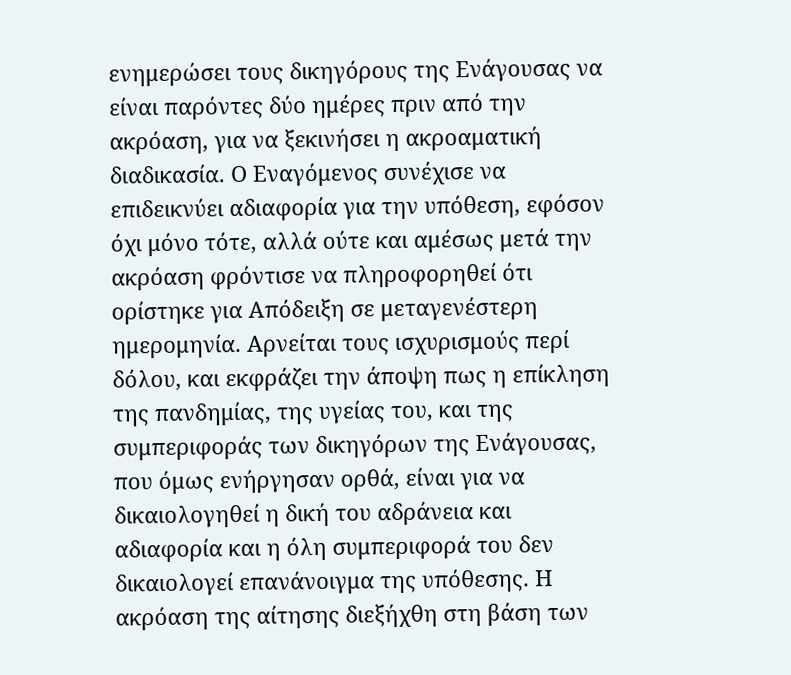ενημερώσει τους δικηγόρους της Ενάγουσας να είναι παρόντες δύο ημέρες πριν από την ακρόαση, για να ξεκινήσει η ακροαματική διαδικασία. Ο Εναγόμενος συνέχισε να επιδεικνύει αδιαφορία για την υπόθεση, εφόσον όχι μόνο τότε, αλλά ούτε και αμέσως μετά την ακρόαση φρόντισε να πληροφορηθεί ότι ορίστηκε για Απόδειξη σε μεταγενέστερη ημερομηνία. Αρνείται τους ισχυρισμούς περί δόλου, και εκφράζει την άποψη πως η επίκληση της πανδημίας, της υγείας του, και της συμπεριφοράς των δικηγόρων της Ενάγουσας, που όμως ενήργησαν ορθά, είναι για να δικαιολογηθεί η δική του αδράνεια και αδιαφορία και η όλη συμπεριφορά του δεν δικαιολογεί επανάνοιγμα της υπόθεσης. Η ακρόαση της αίτησης διεξήχθη στη βάση των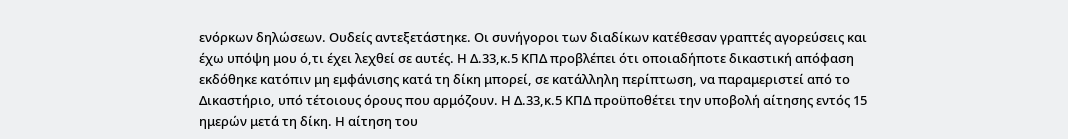ενόρκων δηλώσεων. Ουδείς αντεξετάστηκε. Οι συνήγοροι των διαδίκων κατέθεσαν γραπτές αγορεύσεις και έχω υπόψη μου ό,τι έχει λεχθεί σε αυτές. Η Δ.33,κ.5 ΚΠΔ προβλέπει ότι οποιαδήποτε δικαστική απόφαση εκδόθηκε κατόπιν μη εμφάνισης κατά τη δίκη μπορεί, σε κατάλληλη περίπτωση, να παραμεριστεί από το Δικαστήριο, υπό τέτοιους όρους που αρμόζουν. Η Δ.33,κ.5 ΚΠΔ προϋποθέτει την υποβολή αίτησης εντός 15 ημερών μετά τη δίκη. Η αίτηση του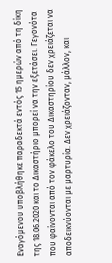Εναγόμενου υποβλήθηκε παραδεκτά εντός 15 ημερών από τη δίκη της 18.06.2020 και το Δικαστήριο μπορεί να την εξετάσει. Γεγονότα που φαίνονται από τον φάκελο του Δικαστηρίου δεν χρειάζεται να αποδεικνύονται με μαρτυρία. Δεν χρειάζονταν, μάλλον, και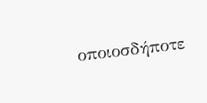οποιοσδήποτε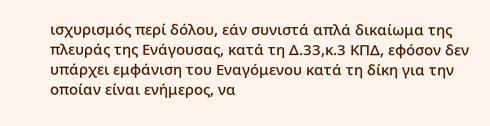ισχυρισμός περί δόλου, εάν συνιστά απλά δικαίωμα της πλευράς της Ενάγουσας, κατά τη Δ.33,κ.3 ΚΠΔ, εφόσον δεν υπάρχει εμφάνιση του Εναγόμενου κατά τη δίκη για την οποίαν είναι ενήμερος, να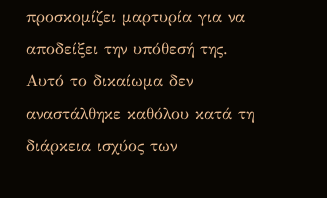προσκομίζει μαρτυρία για να αποδείξει την υπόθεσή της. Αυτό το δικαίωμα δεν αναστάλθηκε καθόλου κατά τη διάρκεια ισχύος των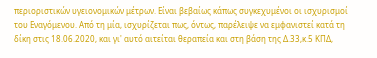περιοριστικών υγειονομικών μέτρων. Είναι βεβαίως κάπως συγκεχυμένοι οι ισχυρισμοί του Εναγόμενου. Από τη μία, ισχυρίζεται πως, όντως, παρέλειψε να εμφανιστεί κατά τη δίκη στις 18.06.2020, και γι' αυτό αιτείται θεραπεία και στη βάση της Δ.33,κ.5 ΚΠΔ,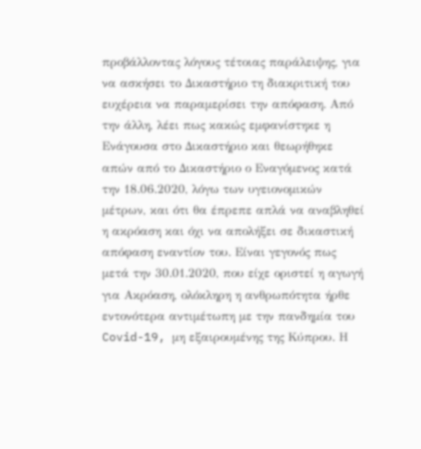προβάλλοντας λόγους τέτοιας παράλειψης, για να ασκήσει το Δικαστήριο τη διακριτική του ευχέρεια να παραμερίσει την απόφαση. Από την άλλη, λέει πως κακώς εμφανίστηκε η Ενάγουσα στο Δικαστήριο και θεωρήθηκε απών από το Δικαστήριο ο Εναγόμενος κατά την 18.06.2020, λόγω των υγειονομικών μέτρων, και ότι θα έπρεπε απλά να αναβληθεί η ακρόαση και όχι να απολήξει σε δικαστική απόφαση εναντίον του. Είναι γεγονός πως μετά την 30.01.2020, που είχε οριστεί η αγωγή για Ακρόαση, ολόκληρη η ανθρωπότητα ήρθε εντονότερα αντιμέτωπη με την πανδημία του Covid-19, μη εξαιρουμένης της Κύπρου. Η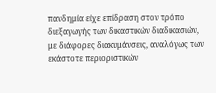πανδημία είχε επίδραση στον τρόπο διεξαγωγής των δικαστικών διαδικασιών, με διάφορες διακυμάνσεις, αναλόγως των εκάστοτε περιοριστικών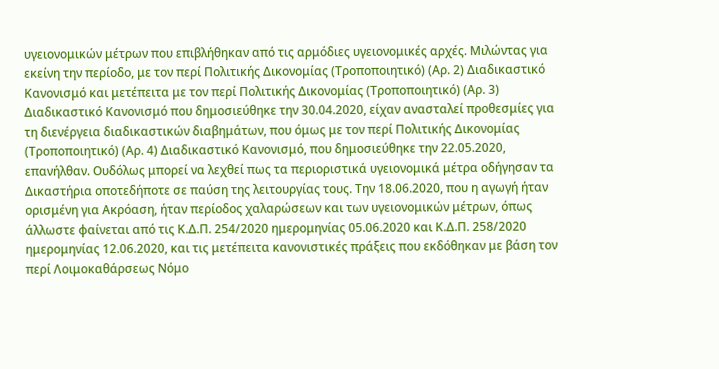υγειονομικών μέτρων που επιβλήθηκαν από τις αρμόδιες υγειονομικές αρχές. Μιλώντας για εκείνη την περίοδο, με τον περί Πολιτικής Δικονομίας (Τροποποιητικό) (Αρ. 2) Διαδικαστικό Κανονισμό και μετέπειτα με τον περί Πολιτικής Δικονομίας (Τροποποιητικό) (Αρ. 3) Διαδικαστικό Κανονισμό που δημοσιεύθηκε την 30.04.2020, είχαν ανασταλεί προθεσμίες για τη διενέργεια διαδικαστικών διαβημάτων, που όμως με τον περί Πολιτικής Δικονομίας (Τροποποιητικό) (Αρ. 4) Διαδικαστικό Κανονισμό, που δημοσιεύθηκε την 22.05.2020, επανήλθαν. Ουδόλως μπορεί να λεχθεί πως τα περιοριστικά υγειονομικά μέτρα οδήγησαν τα Δικαστήρια οποτεδήποτε σε παύση της λειτουργίας τους. Την 18.06.2020, που η αγωγή ήταν ορισμένη για Ακρόαση, ήταν περίοδος χαλαρώσεων και των υγειονομικών μέτρων, όπως άλλωστε φαίνεται από τις Κ.Δ.Π. 254/2020 ημερομηνίας 05.06.2020 και Κ.Δ.Π. 258/2020 ημερομηνίας 12.06.2020, και τις μετέπειτα κανονιστικές πράξεις που εκδόθηκαν με βάση τον περί Λοιμοκαθάρσεως Νόμο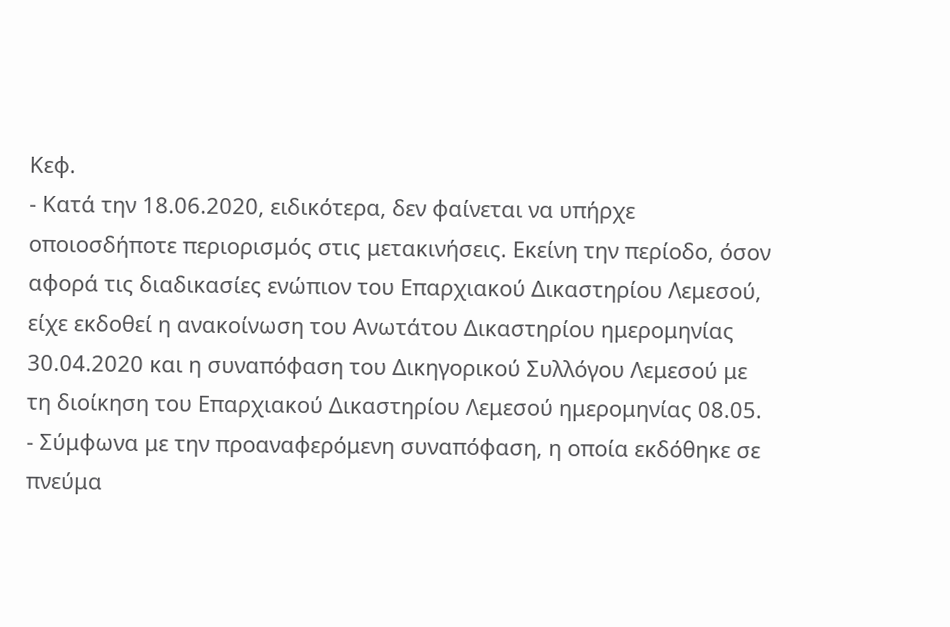Κεφ.
- Κατά την 18.06.2020, ειδικότερα, δεν φαίνεται να υπήρχε οποιοσδήποτε περιορισμός στις μετακινήσεις. Εκείνη την περίοδο, όσον αφορά τις διαδικασίες ενώπιον του Επαρχιακού Δικαστηρίου Λεμεσού, είχε εκδοθεί η ανακοίνωση του Ανωτάτου Δικαστηρίου ημερομηνίας 30.04.2020 και η συναπόφαση του Δικηγορικού Συλλόγου Λεμεσού με τη διοίκηση του Επαρχιακού Δικαστηρίου Λεμεσού ημερομηνίας 08.05.
- Σύμφωνα με την προαναφερόμενη συναπόφαση, η οποία εκδόθηκε σε πνεύμα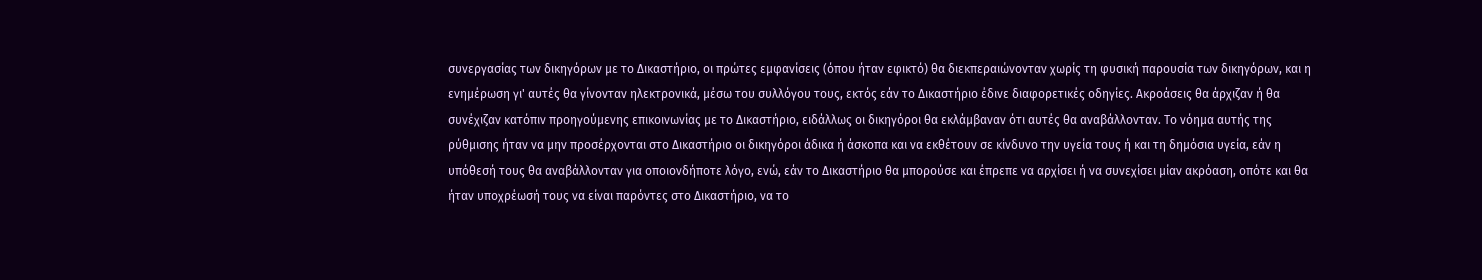συνεργασίας των δικηγόρων με το Δικαστήριο, οι πρώτες εμφανίσεις (όπου ήταν εφικτό) θα διεκπεραιώνονταν χωρίς τη φυσική παρουσία των δικηγόρων, και η ενημέρωση γι' αυτές θα γίνονταν ηλεκτρονικά, μέσω του συλλόγου τους, εκτός εάν το Δικαστήριο έδινε διαφορετικές οδηγίες. Ακροάσεις θα άρχιζαν ή θα συνέχιζαν κατόπιν προηγούμενης επικοινωνίας με το Δικαστήριο, ειδάλλως οι δικηγόροι θα εκλάμβαναν ότι αυτές θα αναβάλλονταν. Το νόημα αυτής της ρύθμισης ήταν να μην προσέρχονται στο Δικαστήριο οι δικηγόροι άδικα ή άσκοπα και να εκθέτουν σε κίνδυνο την υγεία τους ή και τη δημόσια υγεία, εάν η υπόθεσή τους θα αναβάλλονταν για οποιονδήποτε λόγο, ενώ, εάν το Δικαστήριο θα μπορούσε και έπρεπε να αρχίσει ή να συνεχίσει μίαν ακρόαση, οπότε και θα ήταν υποχρέωσή τους να είναι παρόντες στο Δικαστήριο, να το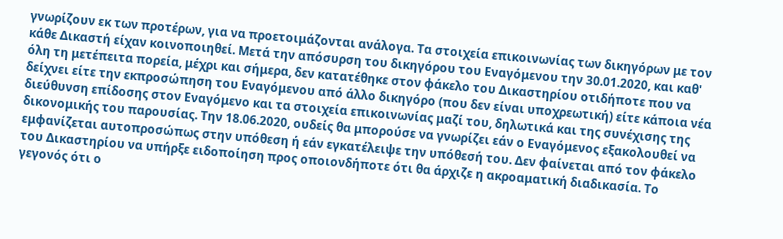γνωρίζουν εκ των προτέρων, για να προετοιμάζονται ανάλογα. Τα στοιχεία επικοινωνίας των δικηγόρων με τον κάθε Δικαστή είχαν κοινοποιηθεί. Μετά την απόσυρση του δικηγόρου του Εναγόμενου την 30.01.2020, και καθ' όλη τη μετέπειτα πορεία, μέχρι και σήμερα, δεν κατατέθηκε στον φάκελο του Δικαστηρίου οτιδήποτε που να δείχνει είτε την εκπροσώπηση του Εναγόμενου από άλλο δικηγόρο (που δεν είναι υποχρεωτική) είτε κάποια νέα διεύθυνση επίδοσης στον Εναγόμενο και τα στοιχεία επικοινωνίας μαζί του, δηλωτικά και της συνέχισης της δικονομικής του παρουσίας. Την 18.06.2020, ουδείς θα μπορούσε να γνωρίζει εάν ο Εναγόμενος εξακολουθεί να εμφανίζεται αυτοπροσώπως στην υπόθεση ή εάν εγκατέλειψε την υπόθεσή του. Δεν φαίνεται από τον φάκελο του Δικαστηρίου να υπήρξε ειδοποίηση προς οποιονδήποτε ότι θα άρχιζε η ακροαματική διαδικασία. Το γεγονός ότι ο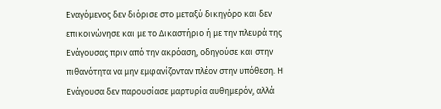Εναγόμενος δεν διόρισε στο μεταξύ δικηγόρο και δεν επικοινώνησε και με το Δικαστήριο ή με την πλευρά της Ενάγουσας πριν από την ακρόαση, οδηγούσε και στην πιθανότητα να μην εμφανίζονταν πλέον στην υπόθεση. Η Ενάγουσα δεν παρουσίασε μαρτυρία αυθημερόν, αλλά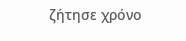ζήτησε χρόνο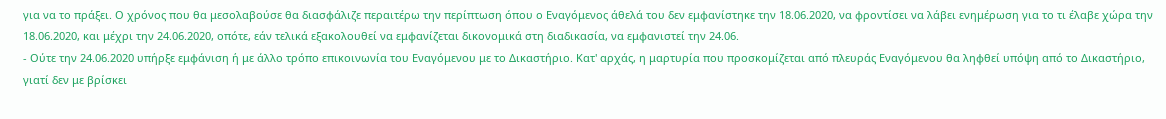για να το πράξει. Ο χρόνος που θα μεσολαβούσε θα διασφάλιζε περαιτέρω την περίπτωση όπου ο Εναγόμενος άθελά του δεν εμφανίστηκε την 18.06.2020, να φροντίσει να λάβει ενημέρωση για το τι έλαβε χώρα την 18.06.2020, και μέχρι την 24.06.2020, οπότε, εάν τελικά εξακολουθεί να εμφανίζεται δικονομικά στη διαδικασία, να εμφανιστεί την 24.06.
- Ούτε την 24.06.2020 υπήρξε εμφάνιση ή με άλλο τρόπο επικοινωνία του Εναγόμενου με το Δικαστήριο. Κατ' αρχάς, η μαρτυρία που προσκομίζεται από πλευράς Εναγόμενου θα ληφθεί υπόψη από το Δικαστήριο, γιατί δεν με βρίσκει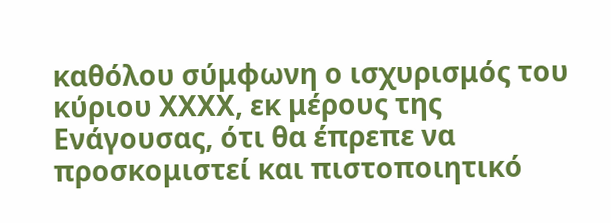καθόλου σύμφωνη ο ισχυρισμός του κύριου ΧΧΧΧ, εκ μέρους της Ενάγουσας, ότι θα έπρεπε να προσκομιστεί και πιστοποιητικό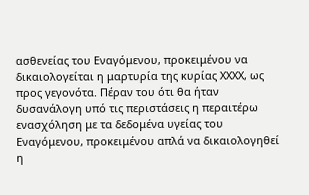ασθενείας του Εναγόμενου, προκειμένου να δικαιολογείται η μαρτυρία της κυρίας ΧΧΧΧ, ως προς γεγονότα. Πέραν του ότι θα ήταν δυσανάλογη υπό τις περιστάσεις η περαιτέρω ενασχόληση με τα δεδομένα υγείας του Εναγόμενου, προκειμένου απλά να δικαιολογηθεί η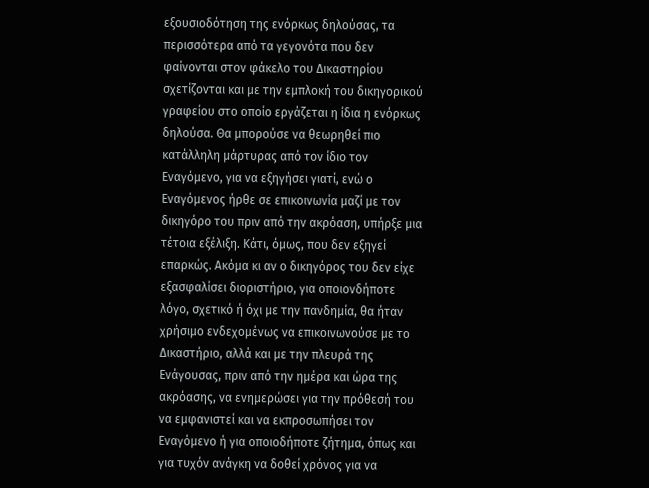εξουσιοδότηση της ενόρκως δηλούσας, τα περισσότερα από τα γεγονότα που δεν φαίνονται στον φάκελο του Δικαστηρίου σχετίζονται και με την εμπλοκή του δικηγορικού γραφείου στο οποίο εργάζεται η ίδια η ενόρκως δηλούσα. Θα μπορούσε να θεωρηθεί πιο κατάλληλη μάρτυρας από τον ίδιο τον Εναγόμενο, για να εξηγήσει γιατί, ενώ ο Εναγόμενος ήρθε σε επικοινωνία μαζί με τον δικηγόρο του πριν από την ακρόαση, υπήρξε μια τέτοια εξέλιξη. Κάτι, όμως, που δεν εξηγεί επαρκώς. Ακόμα κι αν ο δικηγόρος του δεν είχε εξασφαλίσει διοριστήριο, για οποιονδήποτε λόγο, σχετικό ή όχι με την πανδημία, θα ήταν χρήσιμο ενδεχομένως να επικοινωνούσε με το Δικαστήριο, αλλά και με την πλευρά της Ενάγουσας, πριν από την ημέρα και ώρα της ακρόασης, να ενημερώσει για την πρόθεσή του να εμφανιστεί και να εκπροσωπήσει τον Εναγόμενο ή για οποιοδήποτε ζήτημα, όπως και για τυχόν ανάγκη να δοθεί χρόνος για να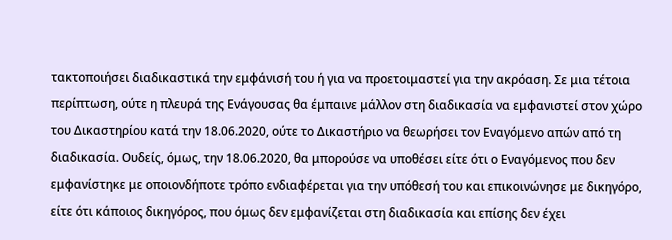τακτοποιήσει διαδικαστικά την εμφάνισή του ή για να προετοιμαστεί για την ακρόαση. Σε μια τέτοια περίπτωση, ούτε η πλευρά της Ενάγουσας θα έμπαινε μάλλον στη διαδικασία να εμφανιστεί στον χώρο του Δικαστηρίου κατά την 18.06.2020, ούτε το Δικαστήριο να θεωρήσει τον Εναγόμενο απών από τη διαδικασία. Ουδείς, όμως, την 18.06.2020, θα μπορούσε να υποθέσει είτε ότι ο Εναγόμενος που δεν εμφανίστηκε με οποιονδήποτε τρόπο ενδιαφέρεται για την υπόθεσή του και επικοινώνησε με δικηγόρο, είτε ότι κάποιος δικηγόρος, που όμως δεν εμφανίζεται στη διαδικασία και επίσης δεν έχει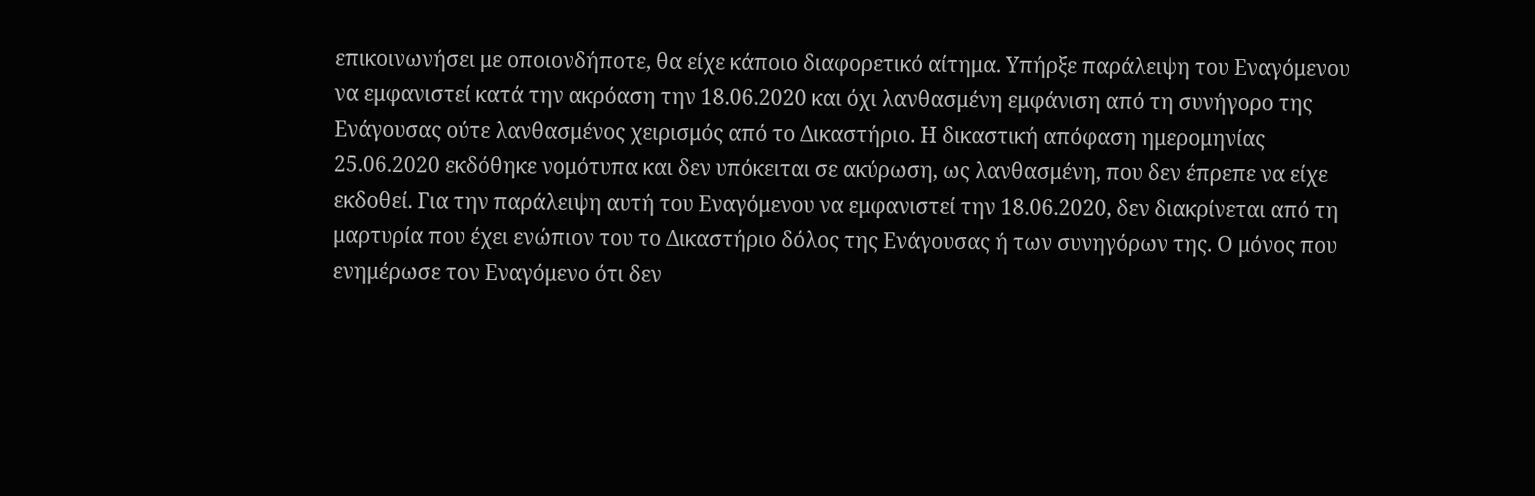επικοινωνήσει με οποιονδήποτε, θα είχε κάποιο διαφορετικό αίτημα. Υπήρξε παράλειψη του Εναγόμενου να εμφανιστεί κατά την ακρόαση την 18.06.2020 και όχι λανθασμένη εμφάνιση από τη συνήγορο της Ενάγουσας ούτε λανθασμένος χειρισμός από το Δικαστήριο. Η δικαστική απόφαση ημερομηνίας 25.06.2020 εκδόθηκε νομότυπα και δεν υπόκειται σε ακύρωση, ως λανθασμένη, που δεν έπρεπε να είχε εκδοθεί. Για την παράλειψη αυτή του Εναγόμενου να εμφανιστεί την 18.06.2020, δεν διακρίνεται από τη μαρτυρία που έχει ενώπιον του το Δικαστήριο δόλος της Ενάγουσας ή των συνηγόρων της. Ο μόνος που ενημέρωσε τον Εναγόμενο ότι δεν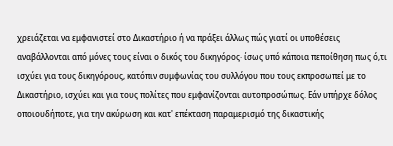χρειάζεται να εμφανιστεί στο Δικαστήριο ή να πράξει άλλως πώς γιατί οι υποθέσεις αναβάλλονται από μόνες τους είναι ο δικός του δικηγόρος· ίσως υπό κάποια πεποίθηση πως ό,τι ισχύει για τους δικηγόρους, κατόπιν συμφωνίας του συλλόγου που τους εκπροσωπεί με το Δικαστήριο, ισχύει και για τους πολίτες που εμφανίζονται αυτοπροσώπως. Εάν υπήρχε δόλος οποιουδήποτε, για την ακύρωση και κατ' επέκταση παραμερισμό της δικαστικής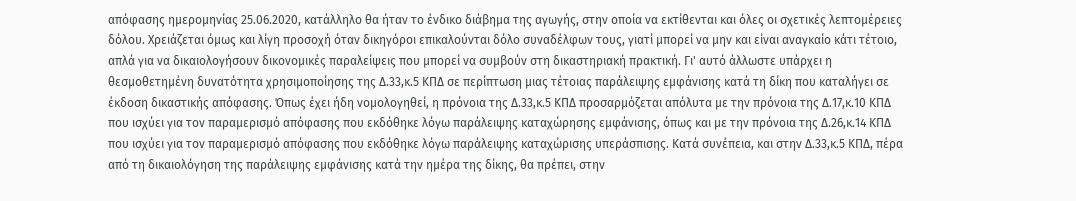απόφασης ημερομηνίας 25.06.2020, κατάλληλο θα ήταν το ένδικο διάβημα της αγωγής, στην οποία να εκτίθενται και όλες οι σχετικές λεπτομέρειες δόλου. Χρειάζεται όμως και λίγη προσοχή όταν δικηγόροι επικαλούνται δόλο συναδέλφων τους, γιατί μπορεί να μην και είναι αναγκαίο κάτι τέτοιο, απλά για να δικαιολογήσουν δικονομικές παραλείψεις που μπορεί να συμβούν στη δικαστηριακή πρακτική. Γι' αυτό άλλωστε υπάρχει η θεσμοθετημένη δυνατότητα χρησιμοποίησης της Δ.33,κ.5 ΚΠΔ σε περίπτωση μιας τέτοιας παράλειψης εμφάνισης κατά τη δίκη που καταλήγει σε έκδοση δικαστικής απόφασης. Όπως έχει ήδη νομολογηθεί, η πρόνοια της Δ.33,κ.5 ΚΠΔ προσαρμόζεται απόλυτα με την πρόνοια της Δ.17,κ.10 ΚΠΔ που ισχύει για τον παραμερισμό απόφασης που εκδόθηκε λόγω παράλειψης καταχώρησης εμφάνισης, όπως και με την πρόνοια της Δ.26,κ.14 ΚΠΔ που ισχύει για τον παραμερισμό απόφασης που εκδόθηκε λόγω παράλειψης καταχώρισης υπεράσπισης. Κατά συνέπεια, και στην Δ.33,κ.5 ΚΠΔ, πέρα από τη δικαιολόγηση της παράλειψης εμφάνισης κατά την ημέρα της δίκης, θα πρέπει, στην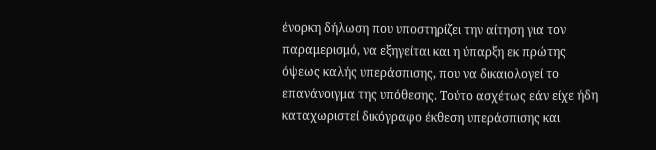ένορκη δήλωση που υποστηρίζει την αίτηση για τον παραμερισμό, να εξηγείται και η ύπαρξη εκ πρώτης όψεως καλής υπεράσπισης, που να δικαιολογεί το επανάνοιγμα της υπόθεσης. Τούτο ασχέτως εάν είχε ήδη καταχωριστεί δικόγραφο έκθεση υπεράσπισης και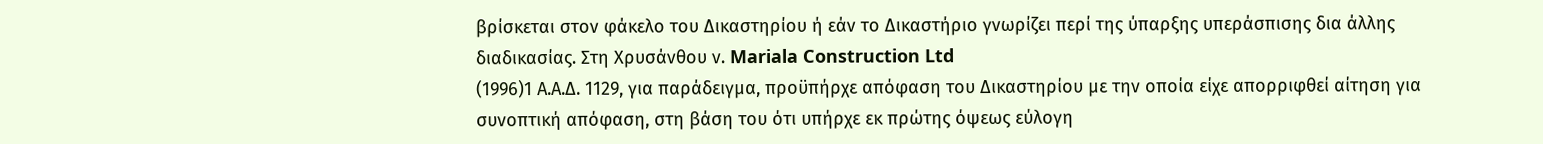βρίσκεται στον φάκελο του Δικαστηρίου ή εάν το Δικαστήριο γνωρίζει περί της ύπαρξης υπεράσπισης δια άλλης διαδικασίας. Στη Χρυσάνθου ν. Mariala Construction Ltd
(1996)1 Α.Α.Δ. 1129, για παράδειγμα, προϋπήρχε απόφαση του Δικαστηρίου με την οποία είχε απορριφθεί αίτηση για συνοπτική απόφαση, στη βάση του ότι υπήρχε εκ πρώτης όψεως εύλογη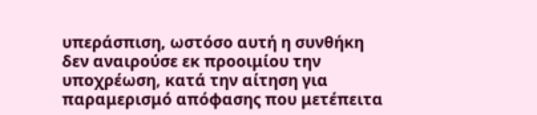υπεράσπιση, ωστόσο αυτή η συνθήκη δεν αναιρούσε εκ προοιμίου την υποχρέωση, κατά την αίτηση για παραμερισμό απόφασης που μετέπειτα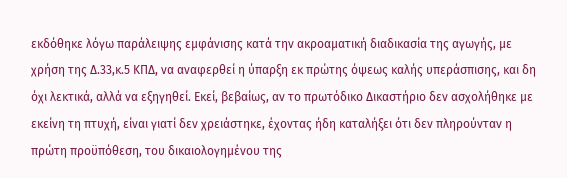εκδόθηκε λόγω παράλειψης εμφάνισης κατά την ακροαματική διαδικασία της αγωγής, με χρήση της Δ.33,κ.5 ΚΠΔ, να αναφερθεί η ύπαρξη εκ πρώτης όψεως καλής υπεράσπισης, και δη όχι λεκτικά, αλλά να εξηγηθεί. Εκεί, βεβαίως, αν το πρωτόδικο Δικαστήριο δεν ασχολήθηκε με εκείνη τη πτυχή, είναι γιατί δεν χρειάστηκε, έχοντας ήδη καταλήξει ότι δεν πληρούνταν η πρώτη προϋπόθεση, του δικαιολογημένου της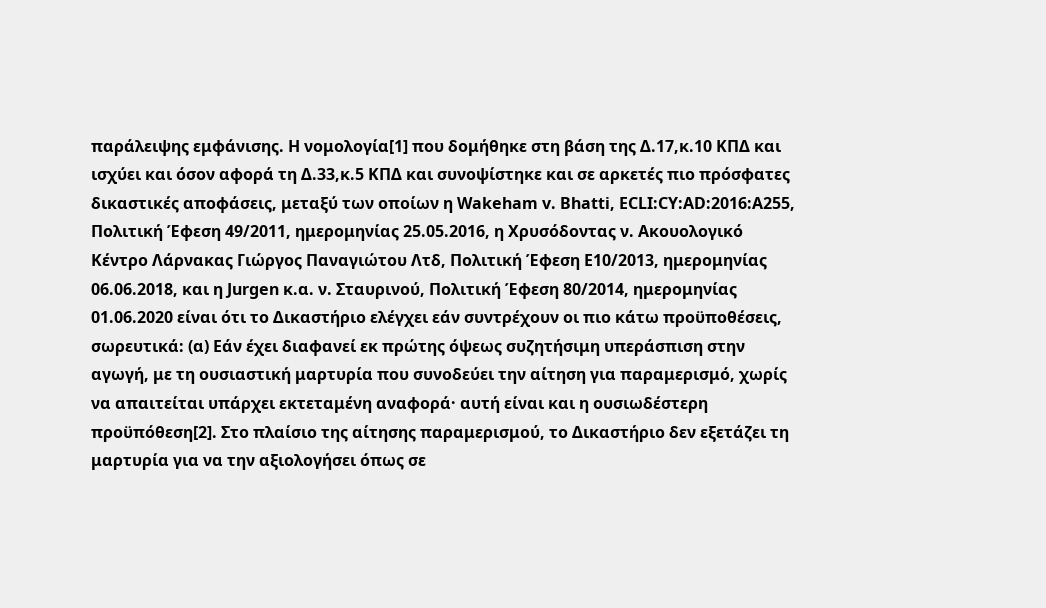παράλειψης εμφάνισης. Η νομολογία[1] που δομήθηκε στη βάση της Δ.17,κ.10 ΚΠΔ και ισχύει και όσον αφορά τη Δ.33,κ.5 ΚΠΔ και συνοψίστηκε και σε αρκετές πιο πρόσφατες δικαστικές αποφάσεις, μεταξύ των οποίων η Wakeham v. Bhatti, ECLI:CY:AD:2016:A255, Πολιτική Έφεση 49/2011, ημερομηνίας 25.05.2016, η Χρυσόδοντας ν. Ακουολογικό Κέντρο Λάρνακας Γιώργος Παναγιώτου Λτδ, Πολιτική Έφεση Ε10/2013, ημερομηνίας 06.06.2018, και η Jurgen κ.α. ν. Σταυρινού, Πολιτική Έφεση 80/2014, ημερομηνίας 01.06.2020 είναι ότι το Δικαστήριο ελέγχει εάν συντρέχουν οι πιο κάτω προϋποθέσεις, σωρευτικά: (α) Εάν έχει διαφανεί εκ πρώτης όψεως συζητήσιμη υπεράσπιση στην αγωγή, με τη ουσιαστική μαρτυρία που συνοδεύει την αίτηση για παραμερισμό, χωρίς να απαιτείται υπάρχει εκτεταμένη αναφορά· αυτή είναι και η ουσιωδέστερη προϋπόθεση[2]. Στο πλαίσιο της αίτησης παραμερισμού, το Δικαστήριο δεν εξετάζει τη μαρτυρία για να την αξιολογήσει όπως σε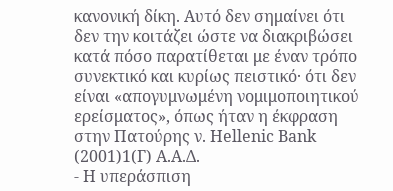κανονική δίκη. Αυτό δεν σημαίνει ότι δεν την κοιτάζει ώστε να διακριβώσει κατά πόσο παρατίθεται με έναν τρόπο συνεκτικό και κυρίως πειστικό· ότι δεν είναι «απογυμνωμένη νομιμοποιητικού ερείσματος», όπως ήταν η έκφραση στην Πατούρης ν. Hellenic Bank
(2001)1(Γ) Α.Α.Δ.
- Η υπεράσπιση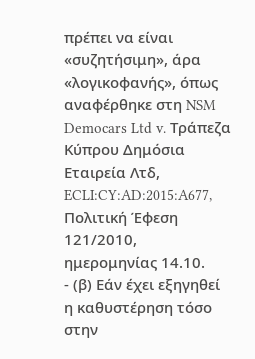πρέπει να είναι «συζητήσιμη», άρα «λογικοφανής», όπως αναφέρθηκε στη NSM Democars Ltd v. Τράπεζα Κύπρου Δημόσια Εταιρεία Λτδ, ECLI:CY:AD:2015:A677, Πολιτική Έφεση 121/2010, ημερομηνίας 14.10.
- (β) Εάν έχει εξηγηθεί η καθυστέρηση τόσο στην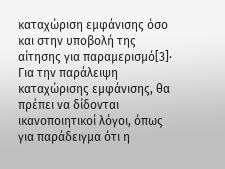καταχώριση εμφάνισης όσο και στην υποβολή της αίτησης για παραμερισμό[3]· Για την παράλειψη καταχώρισης εμφάνισης, θα πρέπει να δίδονται ικανοποιητικοί λόγοι, όπως για παράδειγμα ότι η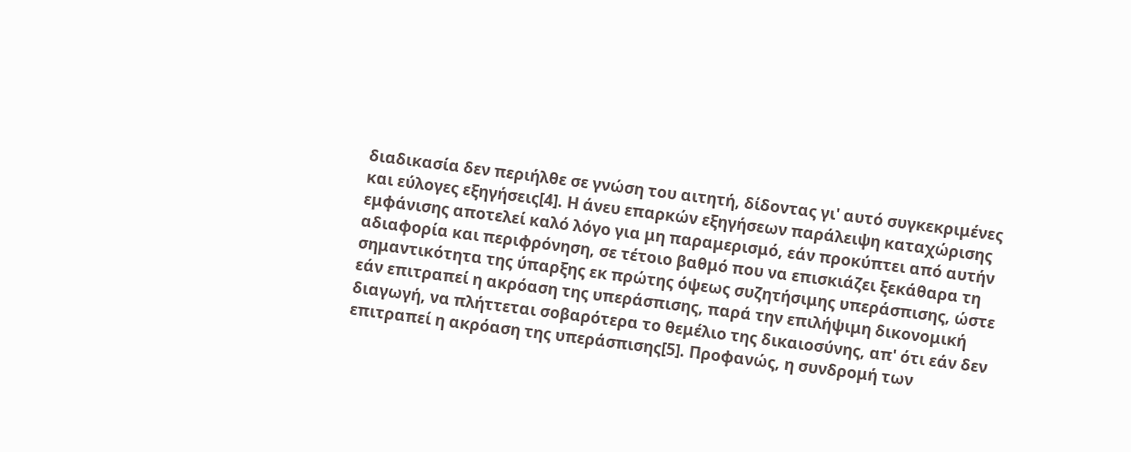διαδικασία δεν περιήλθε σε γνώση του αιτητή, δίδοντας γι' αυτό συγκεκριμένες και εύλογες εξηγήσεις[4]. Η άνευ επαρκών εξηγήσεων παράλειψη καταχώρισης εμφάνισης αποτελεί καλό λόγο για μη παραμερισμό, εάν προκύπτει από αυτήν αδιαφορία και περιφρόνηση, σε τέτοιο βαθμό που να επισκιάζει ξεκάθαρα τη σημαντικότητα της ύπαρξης εκ πρώτης όψεως συζητήσιμης υπεράσπισης, ώστε εάν επιτραπεί η ακρόαση της υπεράσπισης, παρά την επιλήψιμη δικονομική διαγωγή, να πλήττεται σοβαρότερα το θεμέλιο της δικαιοσύνης, απ' ότι εάν δεν επιτραπεί η ακρόαση της υπεράσπισης[5]. Προφανώς, η συνδρομή των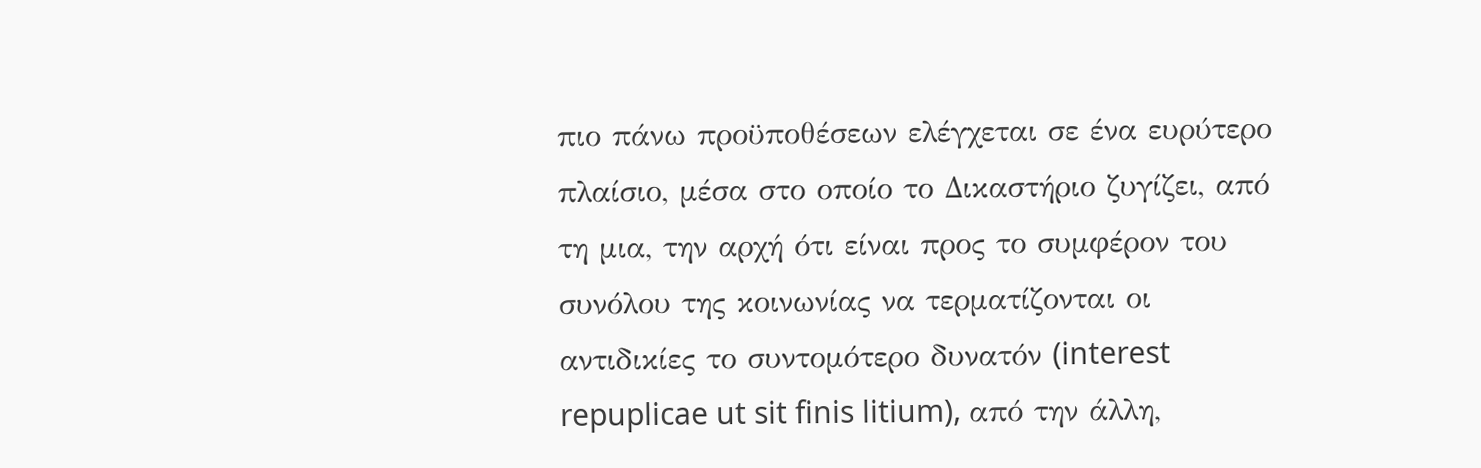πιο πάνω προϋποθέσεων ελέγχεται σε ένα ευρύτερο πλαίσιο, μέσα στο οποίο το Δικαστήριο ζυγίζει, από τη μια, την αρχή ότι είναι προς το συμφέρον του συνόλου της κοινωνίας να τερματίζονται οι αντιδικίες το συντομότερο δυνατόν (interest repuplicae ut sit finis litium), από την άλλη,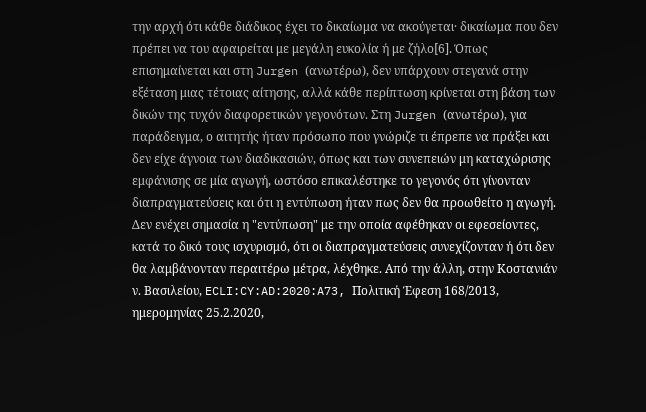την αρχή ότι κάθε διάδικος έχει το δικαίωμα να ακούγεται· δικαίωμα που δεν πρέπει να του αφαιρείται με μεγάλη ευκολία ή με ζήλο[6]. Όπως επισημαίνεται και στη Jurgen (ανωτέρω), δεν υπάρχουν στεγανά στην εξέταση μιας τέτοιας αίτησης, αλλά κάθε περίπτωση κρίνεται στη βάση των δικών της τυχόν διαφορετικών γεγονότων. Στη Jurgen (ανωτέρω), για παράδειγμα, ο αιτητής ήταν πρόσωπο που γνώριζε τι έπρεπε να πράξει και δεν είχε άγνοια των διαδικασιών, όπως και των συνεπειών μη καταχώρισης εμφάνισης σε μία αγωγή, ωστόσο επικαλέστηκε το γεγονός ότι γίνονταν διαπραγματεύσεις και ότι η εντύπωση ήταν πως δεν θα προωθείτο η αγωγή. Δεν ενέχει σημασία η "εντύπωση" με την οποία αφέθηκαν οι εφεσείοντες, κατά το δικό τους ισχυρισμό, ότι οι διαπραγματεύσεις συνεχίζονταν ή ότι δεν θα λαμβάνονταν περαιτέρω μέτρα, λέχθηκε. Από την άλλη, στην Κοστανιάν ν. Βασιλείου, ECLI:CY:AD:2020:A73, Πολιτική Έφεση 168/2013, ημερομηνίας 25.2.2020,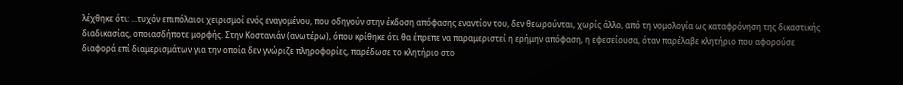λέχθηκε ότι: ...τυχόν επιπόλαιοι χειρισμοί ενός εναγομένου, που οδηγούν στην έκδοση απόφασης εναντίον του, δεν θεωρούνται, χωρίς άλλο, από τη νομολογία ως καταφρόνηση της δικαστικής διαδικασίας, οποιασδήποτε μορφής. Στην Κοστανιάν (ανωτέρω), όπου κρίθηκε ότι θα έπρεπε να παραμεριστεί η ερήμην απόφαση, η εφεσείουσα, όταν παρέλαβε κλητήριο που αφορούσε διαφορά επί διαμερισμάτων για την οποία δεν γνώριζε πληροφορίες, παρέδωσε το κλητήριο στο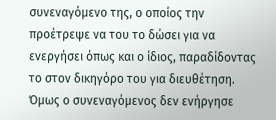συνεναγόμενο της, ο οποίος την προέτρεψε να του το δώσει για να ενεργήσει όπως και ο ίδιος, παραδίδοντας το στον δικηγόρο του για διευθέτηση. Όμως ο συνεναγόμενος δεν ενήργησε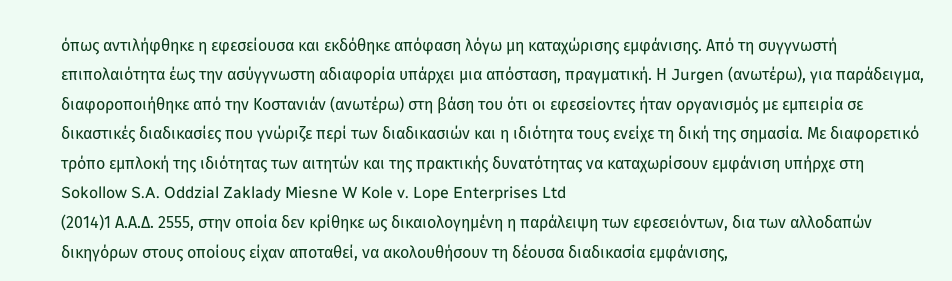όπως αντιλήφθηκε η εφεσείουσα και εκδόθηκε απόφαση λόγω μη καταχώρισης εμφάνισης. Από τη συγγνωστή επιπολαιότητα έως την ασύγγνωστη αδιαφορία υπάρχει μια απόσταση, πραγματική. Η Jurgen (ανωτέρω), για παράδειγμα, διαφοροποιήθηκε από την Κοστανιάν (ανωτέρω) στη βάση του ότι οι εφεσείοντες ήταν οργανισμός με εμπειρία σε δικαστικές διαδικασίες που γνώριζε περί των διαδικασιών και η ιδιότητα τους ενείχε τη δική της σημασία. Με διαφορετικό τρόπο εμπλοκή της ιδιότητας των αιτητών και της πρακτικής δυνατότητας να καταχωρίσουν εμφάνιση υπήρχε στη Sokollow S.A. Oddzial Zaklady Miesne W Kole v. Lope Enterprises Ltd
(2014)1 Α.Α.Δ. 2555, στην οποία δεν κρίθηκε ως δικαιολογημένη η παράλειψη των εφεσειόντων, δια των αλλοδαπών δικηγόρων στους οποίους είχαν αποταθεί, να ακολουθήσουν τη δέουσα διαδικασία εμφάνισης,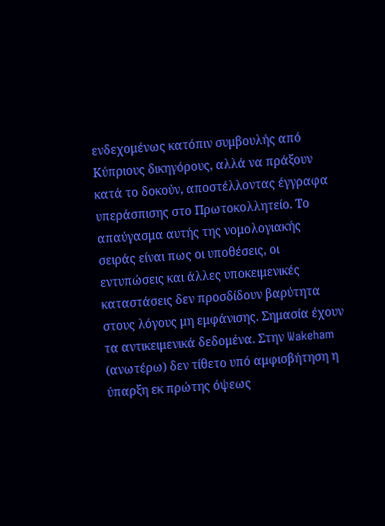ενδεχομένως κατόπιν συμβουλής από Κύπριους δικηγόρους, αλλά να πράξουν κατά το δοκούν, αποστέλλοντας έγγραφα υπεράσπισης στο Πρωτοκολλητείο. Το απαύγασμα αυτής της νομολογιακής σειράς είναι πως οι υποθέσεις, οι εντυπώσεις και άλλες υποκειμενικές καταστάσεις δεν προσδίδουν βαρύτητα στους λόγους μη εμφάνισης. Σημασία έχουν τα αντικειμενικά δεδομένα. Στην Wakeham (ανωτέρω) δεν τίθετο υπό αμφισβήτηση η ύπαρξη εκ πρώτης όψεως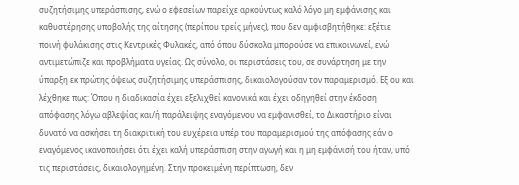συζητήσιμης υπεράσπισης, ενώ ο εφεσείων παρείχε αρκούντως καλό λόγο μη εμφάνισης και καθυστέρησης υποβολής της αίτησης (περίπου τρείς μήνες), που δεν αμφισβητήθηκε: εξέτιε ποινή φυλάκισης στις Κεντρικές Φυλακές, από όπου δύσκολα μπορούσε να επικοινωνεί, ενώ αντιμετώπιζε και προβλήματα υγείας. Ως σύνολο, οι περιστάσεις του, σε συνάρτηση με την ύπαρξη εκ πρώτης όψεως συζητήσιμης υπεράσπισης, δικαιολογούσαν τον παραμερισμό. Εξ ου και λέχθηκε πως: Όπου η διαδικασία έχει εξελιχθεί κανονικά και έχει οδηγηθεί στην έκδοση απόφασης λόγω αβλεψίας και/ή παράλειψης εναγόμενου να εμφανισθεί, το Δικαστήριο είναι δυνατό να ασκήσει τη διακριτική του ευχέρεια υπέρ του παραμερισμού της απόφασης εάν ο εναγόμενος ικανοποιήσει ότι έχει καλή υπεράσπιση στην αγωγή και η μη εμφάνισή του ήταν, υπό τις περιστάσεις, δικαιολογημένη. Στην προκειμένη περίπτωση, δεν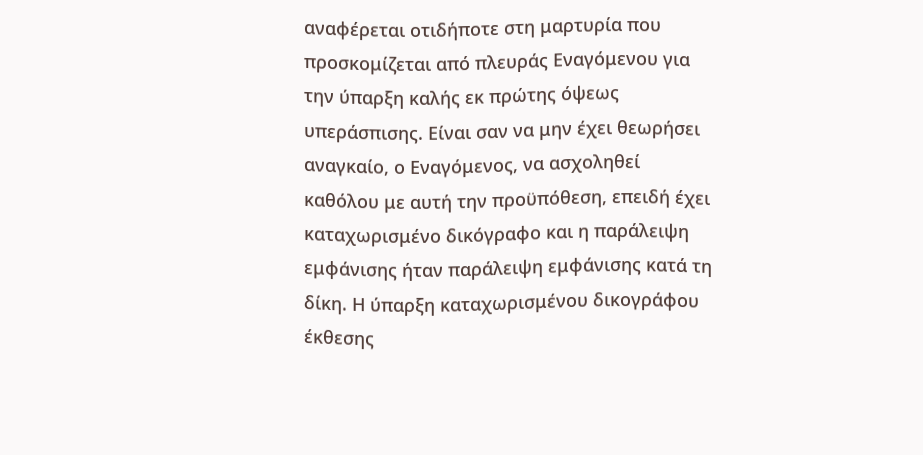αναφέρεται οτιδήποτε στη μαρτυρία που προσκομίζεται από πλευράς Εναγόμενου για την ύπαρξη καλής εκ πρώτης όψεως υπεράσπισης. Είναι σαν να μην έχει θεωρήσει αναγκαίο, ο Εναγόμενος, να ασχοληθεί καθόλου με αυτή την προϋπόθεση, επειδή έχει καταχωρισμένο δικόγραφο και η παράλειψη εμφάνισης ήταν παράλειψη εμφάνισης κατά τη δίκη. Η ύπαρξη καταχωρισμένου δικογράφου έκθεσης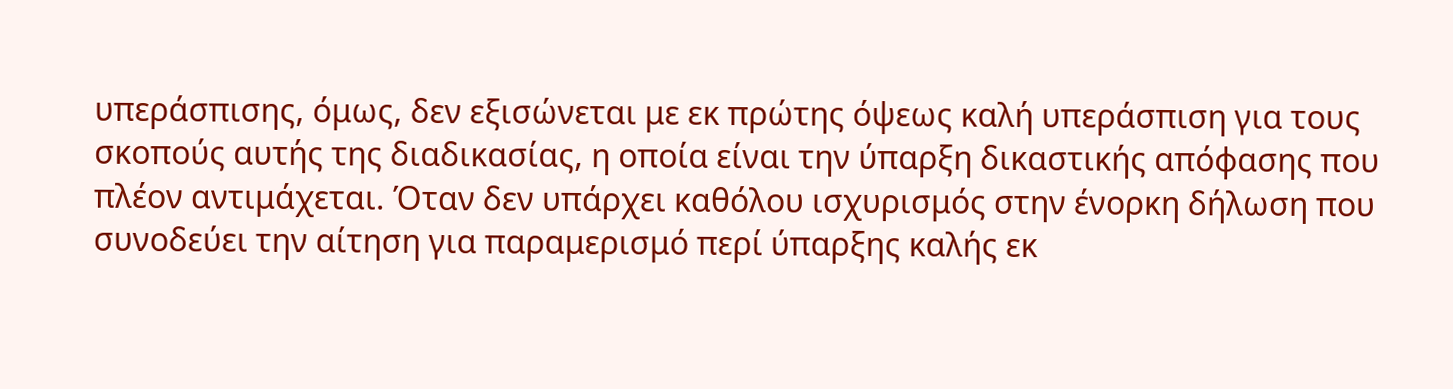υπεράσπισης, όμως, δεν εξισώνεται με εκ πρώτης όψεως καλή υπεράσπιση για τους σκοπούς αυτής της διαδικασίας, η οποία είναι την ύπαρξη δικαστικής απόφασης που πλέον αντιμάχεται. Όταν δεν υπάρχει καθόλου ισχυρισμός στην ένορκη δήλωση που συνοδεύει την αίτηση για παραμερισμό περί ύπαρξης καλής εκ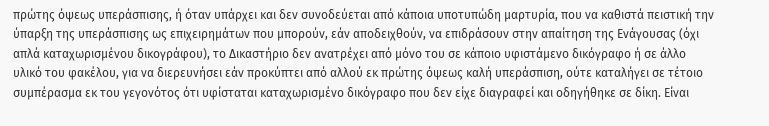πρώτης όψεως υπεράσπισης, ή όταν υπάρχει και δεν συνοδεύεται από κάποια υποτυπώδη μαρτυρία, που να καθιστά πειστική την ύπαρξη της υπεράσπισης ως επιχειρημάτων που μπορούν, εάν αποδειχθούν, να επιδράσουν στην απαίτηση της Ενάγουσας (όχι απλά καταχωρισμένου δικογράφου), το Δικαστήριο δεν ανατρέχει από μόνο του σε κάποιο υφιστάμενο δικόγραφο ή σε άλλο υλικό του φακέλου, για να διερευνήσει εάν προκύπτει από αλλού εκ πρώτης όψεως καλή υπεράσπιση, ούτε καταλήγει σε τέτοιο συμπέρασμα εκ του γεγονότος ότι υφίσταται καταχωρισμένο δικόγραφο που δεν είχε διαγραφεί και οδηγήθηκε σε δίκη. Είναι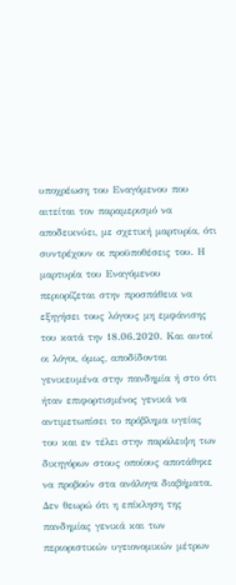υποχρέωση του Εναγόμενου που αιτείται τον παραμερισμό να αποδεικνύει, με σχετική μαρτυρία, ότι συντρέχουν οι προϋποθέσεις του. Η μαρτυρία του Εναγόμενου περιορίζεται στην προσπάθεια να εξηγήσει τους λόγους μη εμφάνισης του κατά την 18.06.2020. Και αυτοί οι λόγοι, όμως, αποδίδονται γενικευμένα στην πανδημία ή στο ότι ήταν επιφορτισμένος γενικά να αντιμετωπίσει το πρόβλημα υγείας του και εν τέλει στην παράλειψη των δικηγόρων στους οποίους αποτάθηκε να προβούν στα ανάλογα διαβήματα. Δεν θεωρώ ότι η επίκληση της πανδημίας γενικά και των περιοριστικών υγειονομικών μέτρων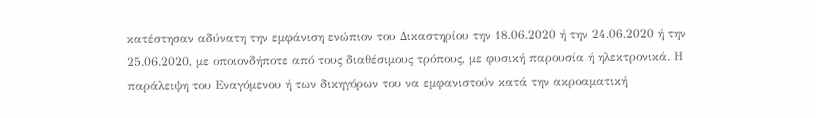κατέστησαν αδύνατη την εμφάνιση ενώπιον του Δικαστηρίου την 18.06.2020 ή την 24.06.2020 ή την 25.06.2020, με οποιονδήποτε από τους διαθέσιμους τρόπους, με φυσική παρουσία ή ηλεκτρονικά. Η παράλειψη του Εναγόμενου ή των δικηγόρων του να εμφανιστούν κατά την ακροαματική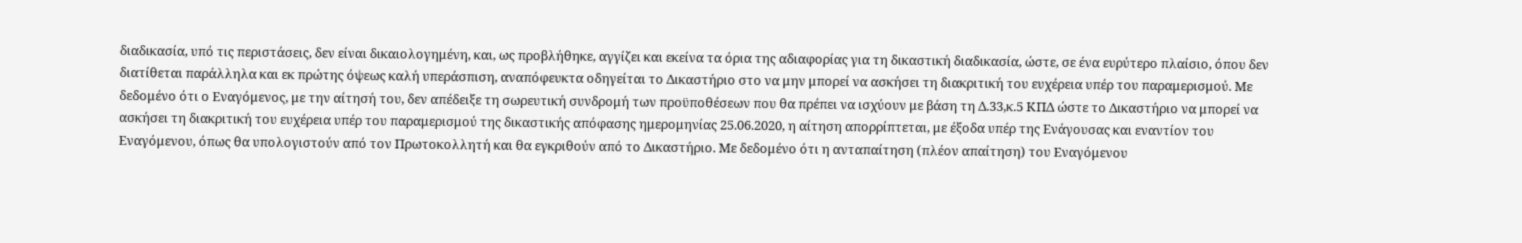διαδικασία, υπό τις περιστάσεις, δεν είναι δικαιολογημένη, και, ως προβλήθηκε, αγγίζει και εκείνα τα όρια της αδιαφορίας για τη δικαστική διαδικασία, ώστε, σε ένα ευρύτερο πλαίσιο, όπου δεν διατίθεται παράλληλα και εκ πρώτης όψεως καλή υπεράσπιση, αναπόφευκτα οδηγείται το Δικαστήριο στο να μην μπορεί να ασκήσει τη διακριτική του ευχέρεια υπέρ του παραμερισμού. Με δεδομένο ότι ο Εναγόμενος, με την αίτησή του, δεν απέδειξε τη σωρευτική συνδρομή των προϋποθέσεων που θα πρέπει να ισχύουν με βάση τη Δ.33,κ.5 ΚΠΔ ώστε το Δικαστήριο να μπορεί να ασκήσει τη διακριτική του ευχέρεια υπέρ του παραμερισμού της δικαστικής απόφασης ημερομηνίας 25.06.2020, η αίτηση απορρίπτεται, με έξοδα υπέρ της Ενάγουσας και εναντίον του Εναγόμενου, όπως θα υπολογιστούν από τον Πρωτοκολλητή και θα εγκριθούν από το Δικαστήριο. Με δεδομένο ότι η ανταπαίτηση (πλέον απαίτηση) του Εναγόμενου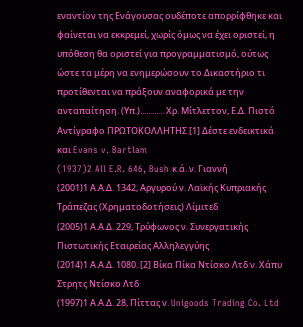εναντίον της Ενάγουσας ουδέποτε απορρίφθηκε και φαίνεται να εκκρεμεί, χωρίς όμως να έχει οριστεί, η υπόθεση θα οριστεί για προγραμματισμό, ούτως ώστε τα μέρη να ενημερώσουν το Δικαστήριο τι προτίθενται να πράξουν αναφορικά με την ανταπαίτηση. (Υπ.)............ Χρ. Μίτλεττον, Ε.Δ. Πιστό Αντίγραφο ΠΡΩΤΟΚΟΛΛΗΤΗΣ [1] Δέστε ενδεικτικά και Evans v. Bartlam
(1937)2 All E.R. 646, Bush κ.ά. ν. Γιαννή
(2001)1 Α.Α.Δ. 1342, Αργυρού ν. Λαϊκής Κυπριακής Τράπεζας (Χρηματοδοτήσεις) Λίμιτεδ
(2005)1 Α.Α.Δ. 229, Τρύφωνος ν. Συνεργατικής Πιστωτικής Εταιρείας Αλληλεγγύης
(2014)1 Α.Α.Δ. 1080. [2] Βίκα Πίκα Ντίσκο Λτδ ν. Χάπυ Στρητς Ντίσκο Λτδ
(1997)1 Α.Α.Δ. 28, Πίττας ν. Unigoods Trading Co. Ltd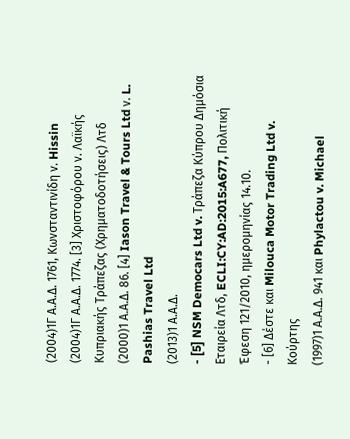(2004)1Γ Α.Α.Δ. 1761, Κωνσταντινίδη ν. Hissin
(2004)1Γ Α.Α.Δ. 1774. [3] Χριστοφόρου ν. Λαϊκής Κυπριακής Τράπεζας (Χρηματοδοτήσεις) Λτδ
(2000)1 Α.Α.Δ. 86. [4] Iason Travel & Tours Ltd ν. L. Pashias Travel Ltd
(2013)1 Α.Α.Δ.
- [5] NSM Democars Ltd v. Τράπεζα Κύπρου Δημόσια Εταιρεία Λτδ, ECLI:CY:AD:2015:A677, Πολιτική Έφεση 121/2010, ημερομηνίας 14.10.
- [6] Δέστε και Milouca Motor Trading Ltd v. Κούρτης
(1997)1 Α.Α.Δ. 941 και Phylactou v. Michael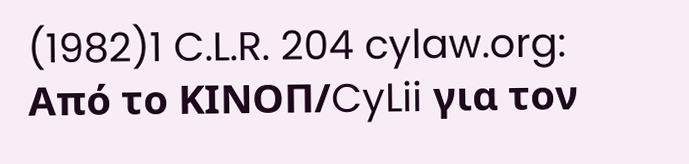(1982)1 C.L.R. 204 cylaw.org: Από το ΚΙΝOΠ/CyLii για τον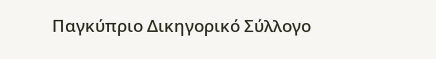Παγκύπριο Δικηγορικό Σύλλογο